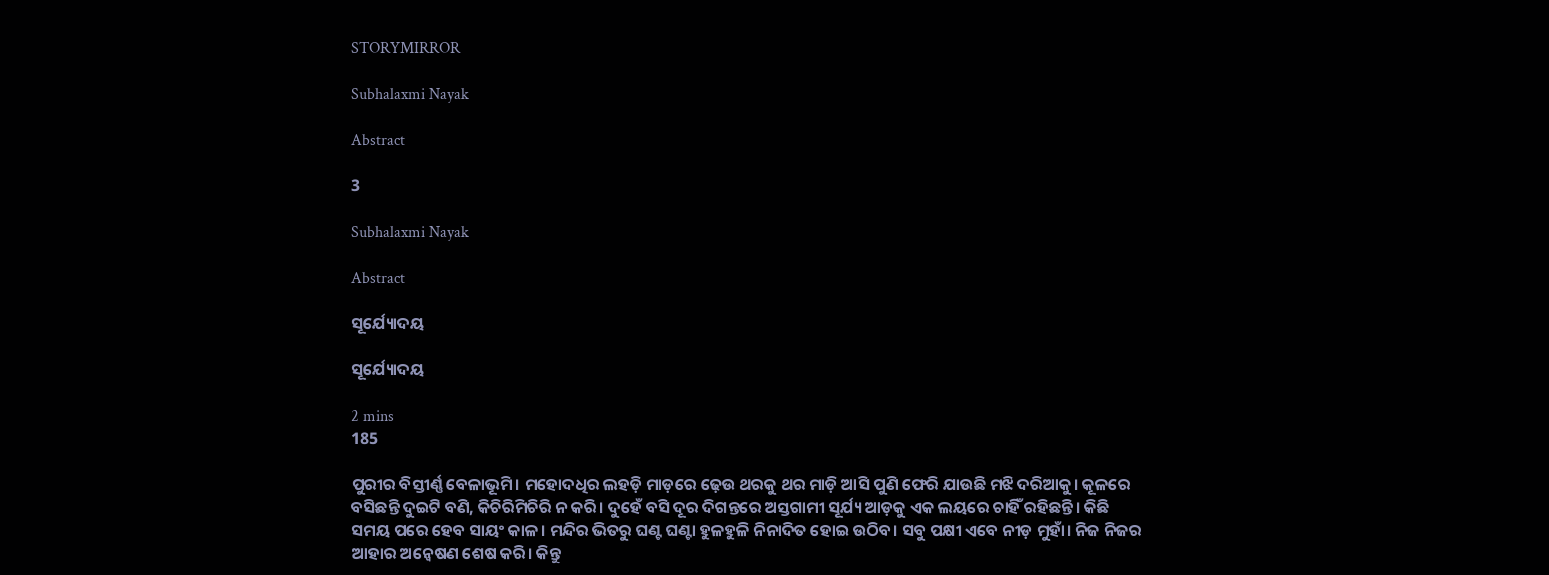STORYMIRROR

Subhalaxmi Nayak

Abstract

3

Subhalaxmi Nayak

Abstract

ସୂର୍ଯ୍ୟୋଦୟ

ସୂର୍ଯ୍ୟୋଦୟ

2 mins
185

ପୁରୀର ବିସ୍ତୀର୍ଣ୍ଣ ବେଳାଭୂମି। ମହୋଦଧିର ଲହଡ଼ି ମାଡ଼ରେ ଢ଼େଉ ଥରକୁ ଥର ମାଡ଼ି ଆସି ପୁଣି ଫେରି ଯାଉଛି ମଝି ଦରିଆକୁ। କୂଳରେ ବସିଛନ୍ତି ଦୁଇଟି ବଣି, କିଚିରିମିଚିରି ନ କରି। ଦୁହେଁ ବସି ଦୂର ଦିଗନ୍ତରେ ଅସ୍ତଗାମୀ ସୂର୍ଯ୍ୟ ଆଡ଼କୁ ଏକ ଲୟରେ ଚାହିଁ ରହିଛନ୍ତି। କିଛି ସମୟ ପରେ ହେବ ସାୟଂ କାଳ। ମନ୍ଦିର ଭିତରୁ ଘଣ୍ଟ ଘଣ୍ଟା ହୁଳହୁଳି ନିନାଦିତ ହୋଇ ଉଠିବ। ସବୁ ପକ୍ଷୀ ଏବେ ନୀଡ଼ ମୁହାଁ। ନିଜ ନିଜର ଆହାର ଅନ୍ୱେଷଣ ଶେଷ କରି। କିନ୍ତୁ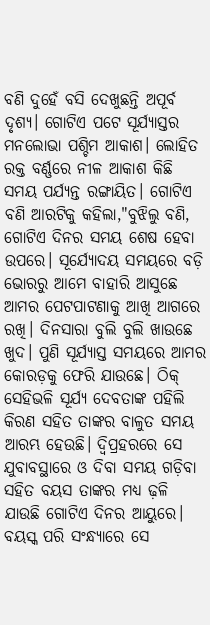ବଣି ଦୁହେଁ ବସି ଦେଖୁଛନ୍ତି ଅପୂର୍ବ ଦୃଶ୍ୟ। ଗୋଟିଏ ପଟେ ସୂର୍ଯ୍ୟାସ୍ତର ମନଲୋଭା ପଶ୍ଚିମ ଆକାଶ। ଲୋହିତ ରକ୍ତ ବର୍ଣ୍ଣରେ ନୀଳ ଆକାଶ କିଛି ସମୟ ପର୍ଯ୍ୟନ୍ତ ରଙ୍ଗାୟିତ। ଗୋଟିଏ ବଣି ଆରଟିକୁ କହିଲା,"ବୁଝିଲୁ ବଣି, ଗୋଟିଏ ଦିନର ସମୟ ଶେଷ ହେବା ଉପରେ। ସୂର୍ଯ୍ୟୋଦୟ ସମୟରେ ବଡ଼ି ଭୋରରୁ ଆମେ ବାହାରି ଆସୁଛେ ଆମର ପେଟପାଟଣାକୁ ଆଖି ଆଗରେ ରଖି। ଦିନସାରା ବୁଲି ବୁଲି ଖାଉଛେ ଖୁଦ। ପୁଣି ସୂର୍ଯ୍ୟାସ୍ତ ସମୟରେ ଆମର କୋରଡ଼କୁ ଫେରି ଯାଉଛେ। ଠିକ୍ ସେହିଭଳି ସୂର୍ଯ୍ୟ ଦେବତାଙ୍କ ପହିଲି କିରଣ ସହିତ ତାଙ୍କର ବାଳୁତ ସମୟ ଆରମ୍ଭ ହେଉଛି। ଦ୍ୱିପ୍ରହରରେ ସେ ଯୁବାବସ୍ଥାରେ ଓ ଦିବା ସମୟ ଗଡ଼ିବା ସହିତ ବୟସ ତାଙ୍କର ମଧ୍ୟ ଢ଼ଳି ଯାଉଛି ଗୋଟିଏ ଦିନର ଆୟୁରେ। ବୟସ୍କ ପରି ସଂନ୍ଧ୍ୟାରେ ସେ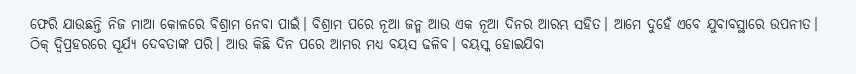ଫେରି ଯାଉଛନ୍ତି ନିଜ ମାଆ କୋଳରେ ବିଶ୍ରାମ ନେବା ପାଇଁ। ବିଶ୍ରାମ ପରେ ନୂଆ ଜନ୍ମ ଆଉ ଏକ ନୂଆ ଦିନର ଆରମ୍ଭ ସହିତ। ଆମେ ଦୁହେଁ ଏବେ ଯୁବାବସ୍ଥାରେ ଉପନୀତ। ଠିକ୍ ଦ୍ୱିପ୍ରହରରେ ସୂର୍ଯ୍ୟ ଦେବତାଙ୍କ ପରି। ଆଉ କିଛି ଦିନ ପରେ ଆମର ମଧ୍ୟ ବୟସ ଢଳିବ। ବୟସ୍କ ହୋଇଯିବା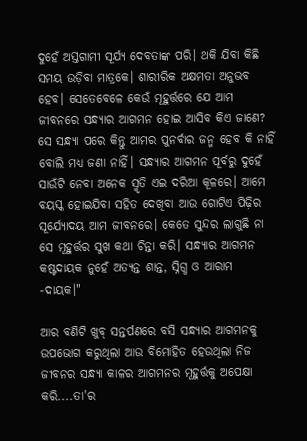ଦୁହେଁ ଅସ୍ତଗାମୀ ସୂର୍ଯ୍ୟ ଦେବତାଙ୍କ ପରି। ଥକି ଯିବା କିଛି ସମୟ ଉଡ଼ିବା ମାତ୍ରକେ। ଶାରୀରିକ ଅକ୍ଷମତା ଅନୁଭବ ହେବ। ସେତେବେଳେ କେଉଁ ମୂହୁର୍ତ୍ତରେ ଯେ ଆମ ଜୀବନରେ ସନ୍ଧ୍ୟାର ଆଗମନ ହୋଇ ଆସିବ କିଏ ଜାଣେ? ସେ ସନ୍ଧ୍ୟା ପରେ କିନ୍ତୁ ଆମର ପୁନର୍ବାର ଜନ୍ମ ହେବ କି ନାହିଁ ବୋଲି ମଧ୍ୟ ଜଣା ନାହିଁ। ସନ୍ଧ୍ୟାର ଆଗମନ ପୂର୍ବରୁ ଦୁହେଁ ସାଉଁଟି ନେବା ଅନେକ ସ୍ମୃତି ଏଇ ଦରିଆ କୂଳରେ। ଆମେ ବୟସ୍କ ହୋଇଯିବା ସହିତ ଦେଖିବା ଆଉ ଗୋଟିଏ ପିଢ଼ିର ସୂର୍ଯ୍ୟୋଦୟ ଆମ ଜୀବନରେ। କେତେ ସୁନ୍ଦର ଲାଗୁଛି ନା ସେ ମୂହୁର୍ତ୍ତର ସୁଖ କଥା ଚିନ୍ତା କରି। ସନ୍ଧ୍ୟାର ଆଗମନ କଷ୍ଟଦାୟକ ନୁହେଁ ଅତ୍ୟନ୍ତ ଶାନ୍ତ, ସ୍ନିଗ୍ଧ ଓ ଆରାମ -ଦାୟକ।"

ଆର ବଣିଟି ଖୁବ୍ ସନ୍ତର୍ପଣରେ ବସି ସନ୍ଧ୍ୟାର ଆଗମନକୁ ଉପଭୋଗ କରୁଥିଲା ଆଉ ବିମୋହିତ ହେଉଥିଲା ନିଜ ଜୀବନର ସନ୍ଧ୍ୟା କାଳର ଆଗମନର ମୂହୁର୍ତ୍ତକୁ ଅପେକ୍ଷା କରି....ତା'ର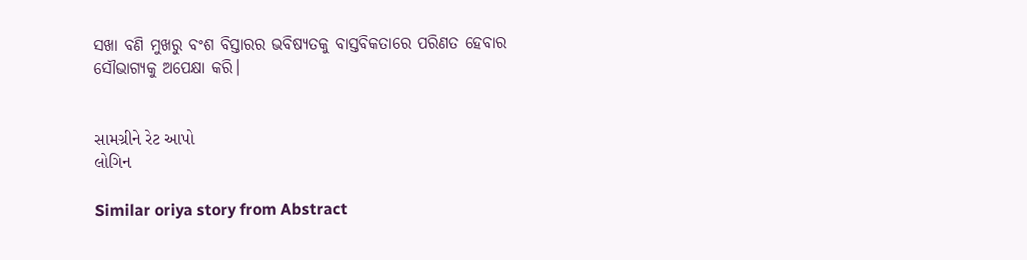ସଖା ବଣି ମୁଖରୁ ବଂଶ ବିସ୍ତାରର ଭବିଷ୍ୟତକୁ ବାସ୍ତବିକତାରେ ପରିଣତ ହେବାର ସୌଭାଗ୍ୟକୁ ଅପେକ୍ଷା କରି।


સામગ્રીને રેટ આપો
લોગિન

Similar oriya story from Abstract